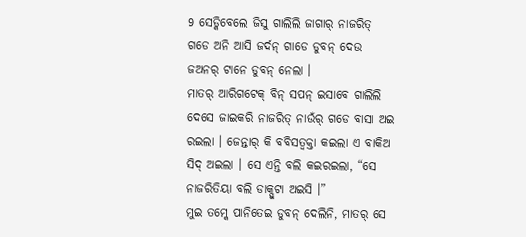9 ସେଡ୍କିବେଲେ ଜିସୁ ଗାଲିଲି ଜାଗାର୍ ନାଜରିତ୍ ଗଡେ ଅନି ଆସି ଜର୍ଦନ୍ ଗାଡେ ଡୁବନ୍ ଦେଉ ଜଅନର୍ ଟାନେ ଡୁବନ୍ ନେଲା ।
ମାତର୍ ଆରିଗଟେକ୍ ବିନ୍ ସପନ୍ ଇସାବେ ଗାଲିଲି ଦେସେ ଜାଇକରି ନାଜରିତ୍ ନାଉଁର୍ ଗଡେ ବାସା ଅଇ ରଇଲା । ଜେନ୍ତାର୍ କି ବବିସତ୍ବକ୍ତା କଇଲା ଏ ବାକିଅ ସିଦ୍ ଅଇଲା । ସେ ଏନ୍ତି ବଲି କଇରଇଲା, “ସେ ନାଜରିତିୟା ବଲି ଡାକ୍ପୁଟା ଅଇସି ।”
ମୁଇ ତମ୍କେ ପାନିତେଇ ଡୁବନ୍ ଦେଲିନି, ମାତର୍ ସେ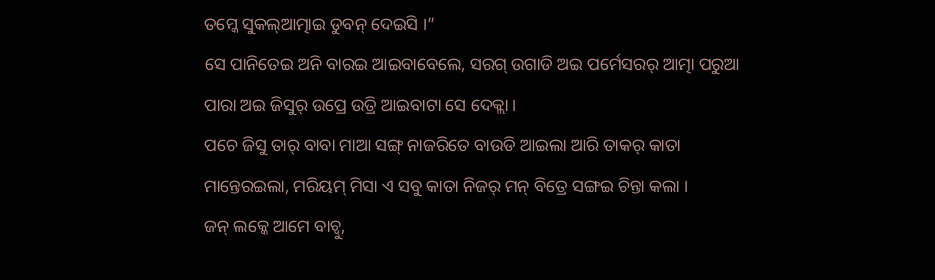ତମ୍କେ ସୁକଲ୍ଆତ୍ମାଇ ଡୁବନ୍ ଦେଇସି ।”
ସେ ପାନିତେଇ ଅନି ବାରଇ ଆଇବାବେଲେ, ସରଗ୍ ଉଗାଡି ଅଇ ପର୍ମେସରର୍ ଆତ୍ମା ପରୁଆ ପାରା ଅଇ ଜିସୁର୍ ଉପ୍ରେ ଉତ୍ରି ଆଇବାଟା ସେ ଦେକ୍ଲା ।
ପଚେ ଜିସୁ ତାର୍ ବାବା ମାଆ ସଙ୍ଗ୍ ନାଜରିତେ ବାଉଡି ଆଇଲା ଆରି ତାକର୍ କାତା ମାନ୍ତେରଇଲା, ମରିୟମ୍ ମିସା ଏ ସବୁ କାତା ନିଜର୍ ମନ୍ ବିତ୍ରେ ସଙ୍ଗଇ ଚିନ୍ତା କଲା ।
ଜନ୍ ଲକ୍କେ ଆମେ ବାଚ୍ବୁ,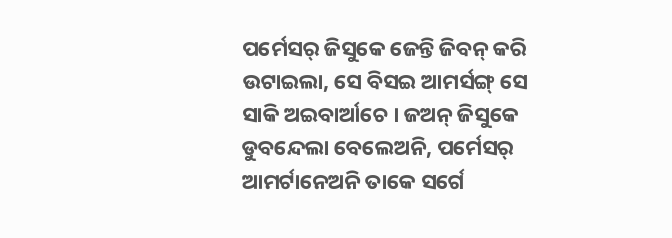ପର୍ମେସର୍ ଜିସୁକେ ଜେନ୍ତି ଜିବନ୍ କରି ଉଟାଇଲା, ସେ ବିସଇ ଆମର୍ସଙ୍ଗ୍ ସେ ସାକି ଅଇବାର୍ଆଚେ । ଜଅନ୍ ଜିସୁକେ ଡୁବନ୍ଦେଲା ବେଲେଅନି, ପର୍ମେସର୍ ଆମର୍ଟାନେଅନି ତାକେ ସର୍ଗେ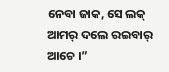ନେବା ଜାକ, ସେ ଲକ୍ ଆମର୍ ଦଲେ ରଇବାର୍ ଆଚେ ।”